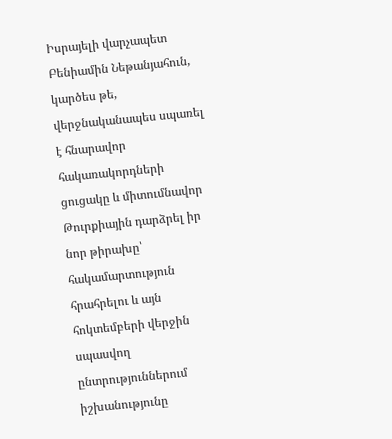Իսրայելի վարչապետ Բենիամին Նեթանյահուն, կարծես թե, վերջնականապես սպառել է հնարավոր հակառակորդների ցուցակը և միտումնավոր Թուրքիային դարձրել իր նոր թիրախը՝ հակամարտություն հրահրելու և այն հոկտեմբերի վերջին սպասվող ընտրություններում իշխանությունը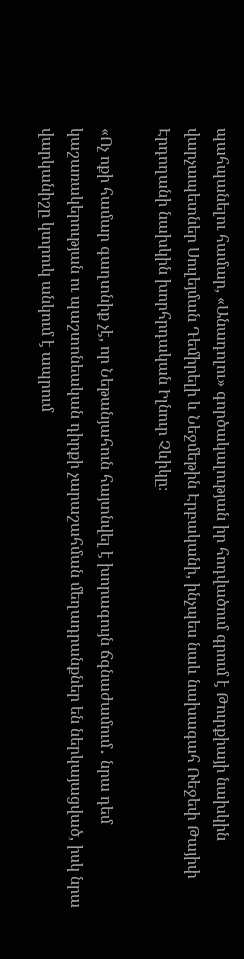պահպանելու համար, «Անադոլու» գործակալության իր հոդվածում գրում է Թուրքիայի նախկին վարչապետներ Սուլեյման Դեմիրելի և Նեջմեթին Էրբականի, ինչպես նաև նախագահ Ռեջեփ Թայիփ Էրդողանի նախկին խորհրդական Իլնուր Չևիկը։

«Ոչ ոքի համար գաղտնիք չէ, որ Նեթանյահուն հայտնվել է խորագույն ճգնաժամում․ նրա դեմ կաշառակերության ու պաշտոնեական դիրքի չարաշահման մեղադրանքներ են ներկայացված, իսկ նրա վարկանիշը կտրուկ անկում է ապրում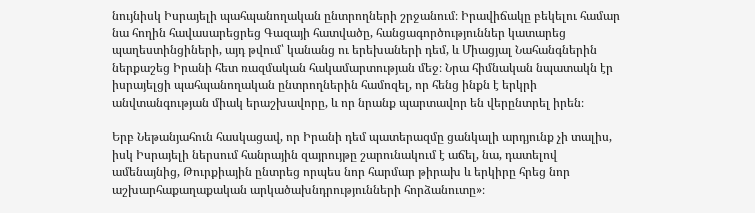նույնիսկ Իսրայելի պահպանողական ընտրողների շրջանում։ Իրավիճակը բեկելու համար նա հողին հավասարեցրեց Գազայի հատվածը, հանցագործություններ կատարեց պաղեստինցիների, այդ թվում՝ կանանց ու երեխաների դեմ, և Միացյալ Նահանգներին ներքաշեց Իրանի հետ ռազմական հակամարտության մեջ։ Նրա հիմնական նպատակն էր իսրայելցի պահպանողական ընտրողներին համոզել, որ հենց ինքն է երկրի անվտանգության միակ երաշխավորը, և որ նրանք պարտավոր են վերընտրել իրեն։

Երբ Նեթանյահուն հասկացավ, որ Իրանի դեմ պատերազմը ցանկալի արդյունք չի տալիս, իսկ Իսրայելի ներսում հանրային զայրույթը շարունակում է աճել, նա, դատելով ամենայնից, Թուրքիային ընտրեց որպես նոր հարմար թիրախ և երկիրը հրեց նոր աշխարհաքաղաքական արկածախնդրությունների հորձանուտը»։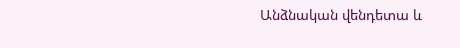Անձնական վենդետա և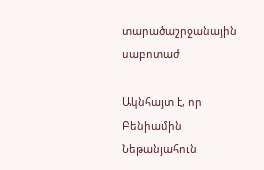տարածաշրջանային սաբոտաժ

Ակնհայտ է, որ Բենիամին Նեթանյահուն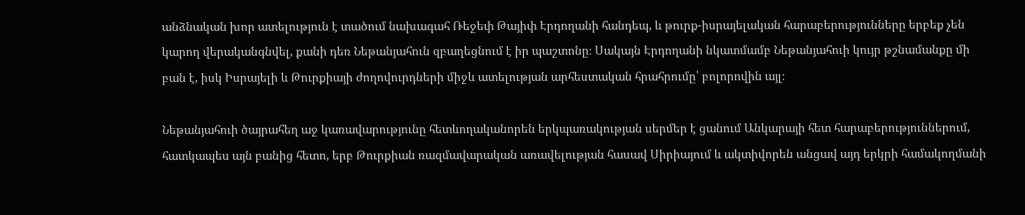անձնական խոր ատելություն է տածում նախագահ Ռեջեփ Թայիփ Էրդողանի հանդեպ, և թուրք-իսրայելական հարաբերությունները երբեք չեն կարող վերականգնվել, քանի դեռ Նեթանյահուն զբաղեցնում է իր պաշտոնը։ Սակայն Էրդողանի նկատմամբ Նեթանյահուի կույր թշնամանքը մի բան է, իսկ Իսրայելի և Թուրքիայի ժողովուրդների միջև ատելության արհեստական հրահրումը՝ բոլորովին այլ։

Նեթանյահուի ծայրահեղ աջ կառավարությունը հետևողականորեն երկպառակության սերմեր է ցանում Անկարայի հետ հարաբերություններում, հատկապես այն բանից հետո, երբ Թուրքիան ռազմավարական առավելության հասավ Սիրիայում և ակտիվորեն անցավ այդ երկրի համակողմանի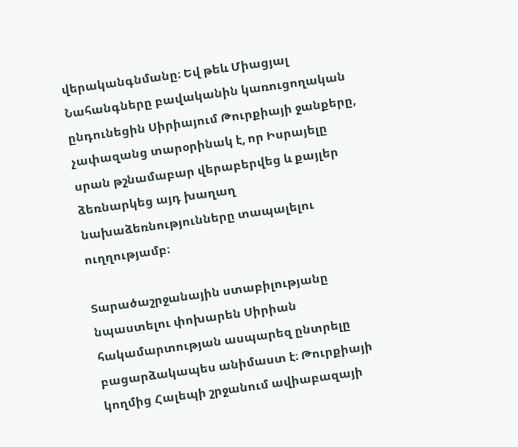վերականգնմանը։ Եվ թեև Միացյալ Նահանգները բավականին կառուցողական ընդունեցին Սիրիայում Թուրքիայի ջանքերը, չափազանց տարօրինակ է, որ Իսրայելը սրան թշնամաբար վերաբերվեց և քայլեր ձեռնարկեց այդ խաղաղ նախաձեռնությունները տապալելու ուղղությամբ։

Տարածաշրջանային ստաբիլությանը նպաստելու փոխարեն Սիրիան հակամարտության ասպարեզ ընտրելը բացարձակապես անիմաստ է։ Թուրքիայի կողմից Հալեպի շրջանում ավիաբազայի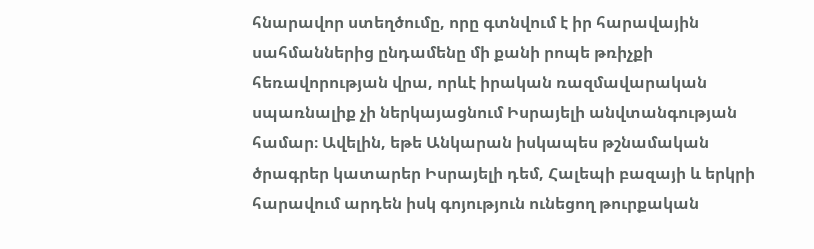հնարավոր ստեղծումը, որը գտնվում է իր հարավային սահմաններից ընդամենը մի քանի րոպե թռիչքի հեռավորության վրա, որևէ իրական ռազմավարական սպառնալիք չի ներկայացնում Իսրայելի անվտանգության համար։ Ավելին, եթե Անկարան իսկապես թշնամական ծրագրեր կատարեր Իսրայելի դեմ, Հալեպի բազայի և երկրի հարավում արդեն իսկ գոյություն ունեցող թուրքական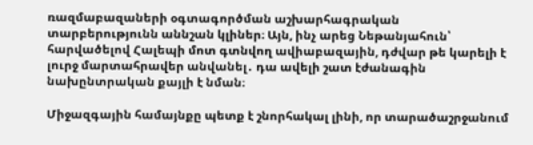ռազմաբազաների օգտագործման աշխարհագրական տարբերությունն աննշան կլիներ։ Այն, ինչ արեց Նեթանյահուն՝ հարվածելով Հալեպի մոտ գտնվող ավիաբազային, դժվար թե կարելի է լուրջ մարտահրավեր անվանել․ դա ավելի շատ էժանագին նախընտրական քայլի է նման։

Միջազգային համայնքը պետք է շնորհակալ լինի, որ տարածաշրջանում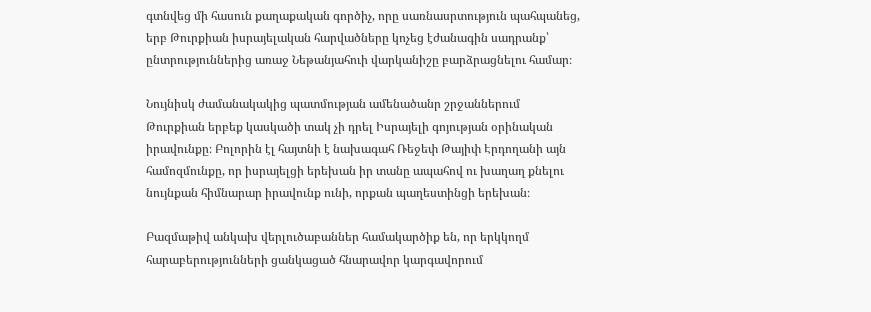գտնվեց մի հասուն քաղաքական գործիչ, որը սառնասրտություն պահպանեց, երբ Թուրքիան իսրայելական հարվածները կոչեց էժանագին սադրանք՝ ընտրություններից առաջ Նեթանյահուի վարկանիշը բարձրացնելու համար։

Նույնիսկ ժամանակակից պատմության ամենածանր շրջաններում Թուրքիան երբեք կասկածի տակ չի դրել Իսրայելի գոյության օրինական իրավունքը։ Բոլորին էլ հայտնի է նախագահ Ռեջեփ Թայիփ Էրդողանի այն համոզմունքը, որ իսրայելցի երեխան իր տանը ապահով ու խաղաղ քնելու նույնքան հիմնարար իրավունք ունի, որքան պաղեստինցի երեխան։

Բազմաթիվ անկախ վերլուծաբաններ համակարծիք են, որ երկկողմ հարաբերությունների ցանկացած հնարավոր կարգավորում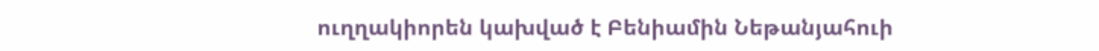ուղղակիորեն կախված է Բենիամին Նեթանյահուի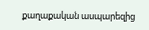քաղաքական ասպարեզից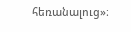հեռանալուց»։